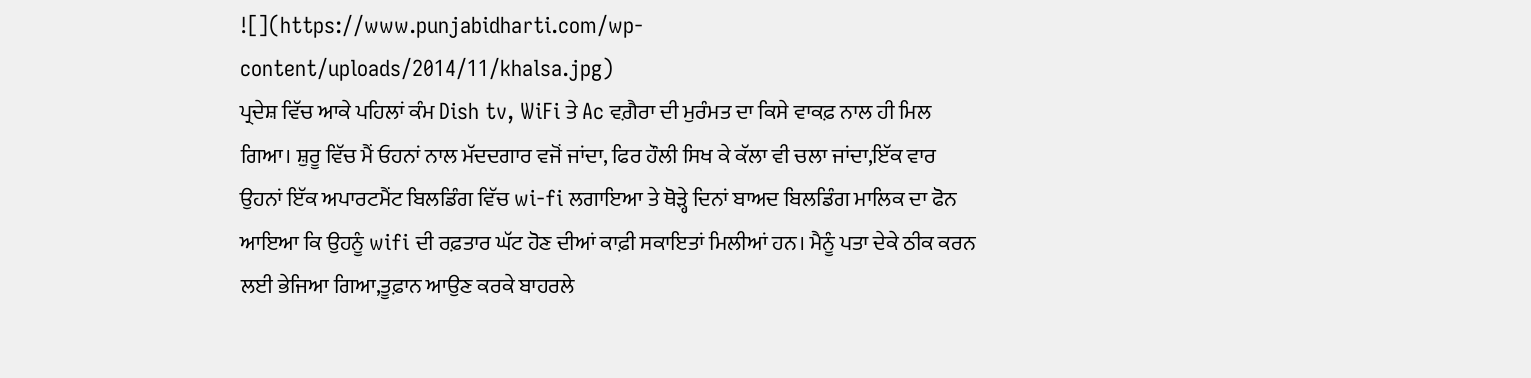![](https://www.punjabidharti.com/wp-content/uploads/2014/11/khalsa.jpg)
ਪ੍ਰਦੇਸ਼ ਵਿੱਚ ਆਕੇ ਪਹਿਲਾਂ ਕੰਮ Dish tv, WiFi ਤੇ Ac ਵਗ਼ੈਰਾ ਦੀ ਮੁਰੰਮਤ ਦਾ ਕਿਸੇ ਵਾਕਫ਼ ਨਾਲ ਹੀ ਮਿਲ ਗਿਆ। ਸ਼ੁਰੂ ਵਿੱਚ ਮੈਂ ਓਹਨਾਂ ਨਾਲ ਮੱਦਦਗਾਰ ਵਜੋਂ ਜਾਂਦਾ, ਫਿਰ ਹੌਲੀ ਸਿਖ ਕੇ ਕੱਲਾ ਵੀ ਚਲਾ ਜਾਂਦਾ,ਇੱਕ ਵਾਰ ਉਹਨਾਂ ਇੱਕ ਅਪਾਰਟਮੈਂਟ ਬਿਲਡਿੰਗ ਵਿੱਚ wi-fi ਲਗਾਇਆ ਤੇ ਥੋੜ੍ਹੇ ਦਿਨਾਂ ਬਾਅਦ ਬਿਲਡਿੰਗ ਮਾਲਿਕ ਦਾ ਫੋਨ ਆਇਆ ਕਿ ਉਹਨੂੰ wifi ਦੀ ਰਫ਼ਤਾਰ ਘੱਟ ਹੋਣ ਦੀਆਂ ਕਾਫ਼ੀ ਸਕਾਇਤਾਂ ਮਿਲੀਆਂ ਹਨ। ਮੈਨੂੰ ਪਤਾ ਦੇਕੇ ਠੀਕ ਕਰਨ ਲਈ ਭੇਜਿਆ ਗਿਆ,ਤੂਫ਼ਾਨ ਆਉਣ ਕਰਕੇ ਬਾਹਰਲੇ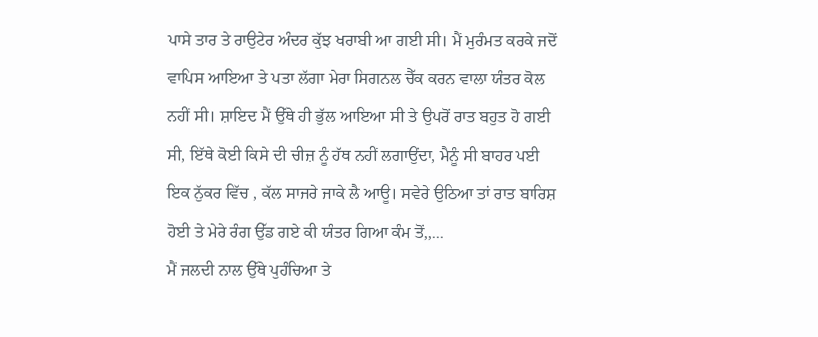ਪਾਸੇ ਤਾਰ ਤੇ ਰਾਉਟੇਰ ਅੰਦਰ ਕੁੱਝ ਖਰਾਬੀ ਆ ਗਈ ਸੀ। ਮੈਂ ਮੁਰੰਮਤ ਕਰਕੇ ਜਦੋਂ ਵਾਪਿਸ ਆਇਆ ਤੇ ਪਤਾ ਲੱਗਾ ਮੇਰਾ ਸਿਗਨਲ ਚੈੱਕ ਕਰਨ ਵਾਲਾ ਯੰਤਰ ਕੋਲ ਨਹੀਂ ਸੀ। ਸ਼ਾਇਦ ਮੈਂ ਉੱਥੇ ਹੀ ਭੁੱਲ ਆਇਆ ਸੀ ਤੇ ਉਪਰੋਂ ਰਾਤ ਬਹੁਤ ਹੋ ਗਈ ਸੀ, ਇੱਥੇ ਕੋਈ ਕਿਸੇ ਦੀ ਚੀਜ਼ ਨੂੰ ਹੱਥ ਨਹੀਂ ਲਗਾਉਂਦਾ, ਮੈਨੂੰ ਸੀ ਬਾਹਰ ਪਈ ਇਕ ਨੁੱਕਰ ਵਿੱਚ , ਕੱਲ ਸਾਜਰੇ ਜਾਕੇ ਲੈ ਆਊ। ਸਵੇਰੇ ਉਠਿਆ ਤਾਂ ਰਾਤ ਬਾਰਿਸ਼ ਹੋਈ ਤੇ ਮੇਰੇ ਰੰਗ ਉੱਡ ਗਏ ਕੀ ਯੰਤਰ ਗਿਆ ਕੰਮ ਤੋਂ,,...
ਮੈਂ ਜਲਦੀ ਨਾਲ ਉੱਥੇ ਪੁਹੰਚਿਆ ਤੇ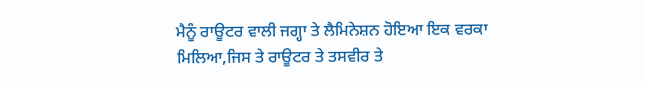ਮੈਨੂੰ ਰਾਊਟਰ ਵਾਲੀ ਜਗ੍ਹਾ ਤੇ ਲੈਮਿਨੇਸ਼ਨ ਹੋਇਆ ਇਕ ਵਰਕਾ ਮਿਲਿਆ,ਜਿਸ ਤੇ ਰਾਊਟਰ ਤੇ ਤਸਵੀਰ ਤੇ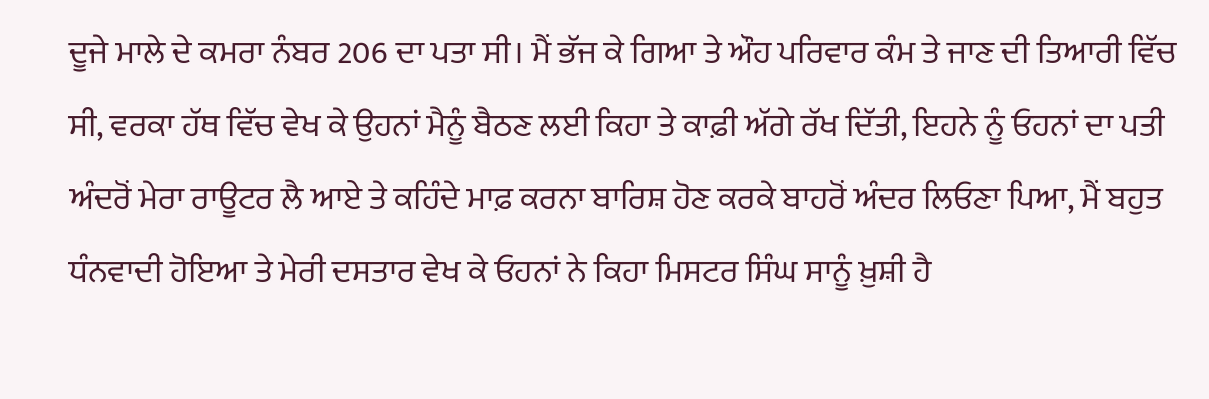ਦੂਜੇ ਮਾਲੇ ਦੇ ਕਮਰਾ ਨੰਬਰ 206 ਦਾ ਪਤਾ ਸੀ। ਮੈਂ ਭੱਜ ਕੇ ਗਿਆ ਤੇ ਔਹ ਪਰਿਵਾਰ ਕੰਮ ਤੇ ਜਾਣ ਦੀ ਤਿਆਰੀ ਵਿੱਚ ਸੀ, ਵਰਕਾ ਹੱਥ ਵਿੱਚ ਵੇਖ ਕੇ ਉਹਨਾਂ ਮੈਨੂੰ ਬੈਠਣ ਲਈ ਕਿਹਾ ਤੇ ਕਾਫ਼ੀ ਅੱਗੇ ਰੱਖ ਦਿੱਤੀ, ਇਹਨੇ ਨੂੰ ਓਹਨਾਂ ਦਾ ਪਤੀ ਅੰਦਰੋਂ ਮੇਰਾ ਰਾਊਟਰ ਲੈ ਆਏ ਤੇ ਕਹਿੰਦੇ ਮਾਫ਼ ਕਰਨਾ ਬਾਰਿਸ਼ ਹੋਣ ਕਰਕੇ ਬਾਹਰੋਂ ਅੰਦਰ ਲਿਓਣਾ ਪਿਆ, ਮੈਂ ਬਹੁਤ ਧੰਨਵਾਦੀ ਹੋਇਆ ਤੇ ਮੇਰੀ ਦਸਤਾਰ ਵੇਖ ਕੇ ਓਹਨਾਂ ਨੇ ਕਿਹਾ ਮਿਸਟਰ ਸਿੰਘ ਸਾਨੂੰ ਖ਼ੁਸ਼ੀ ਹੈ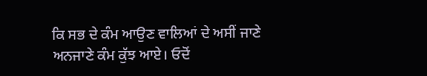ਕਿ ਸਭ ਦੇ ਕੰਮ ਆਉਣ ਵਾਲਿਆਂ ਦੇ ਅਸੀਂ ਜਾਣੇ ਅਨਜਾਣੇ ਕੰਮ ਕੁੱਝ ਆਏ। ਓਦੋਂ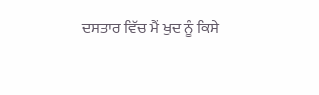ਦਸਤਾਰ ਵਿੱਚ ਮੈਂ ਖੁਦ ਨੂੰ ਕਿਸੇ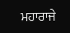ਮਹਾਰਾਜੇ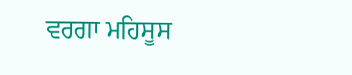ਵਰਗਾ ਮਹਿਸੂਸ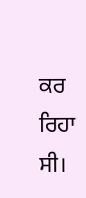ਕਰ ਰਿਹਾ ਸੀ।